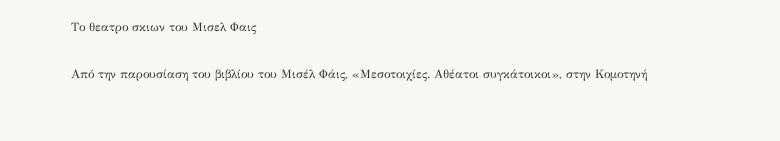Το θεατρο σκιων του Μισελ Φαις

Από την παρουσίαση του βιβλίου του Μισέλ Φάις, «Μεσοτοιχίες. Αθέατοι συγκάτοικοι», στην Κομοτηνή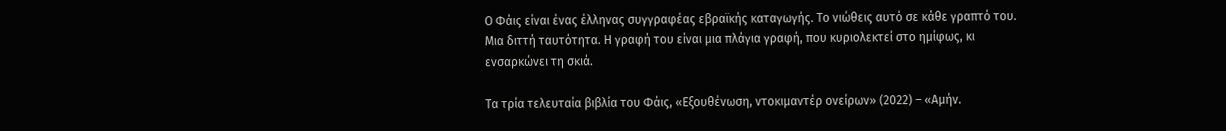Ο Φάις είναι ένας έλληνας συγγραφέας εβραϊκής καταγωγής. Το νιώθεις αυτό σε κάθε γραπτό του. Μια διττή ταυτότητα. Η γραφή του είναι μια πλάγια γραφή, που κυριολεκτεί στο ημίφως, κι ενσαρκώνει τη σκιά.

Τα τρία τελευταία βιβλία του Φάις, «Εξουθένωση, ντοκιμαντέρ ονείρων» (2022) – «Αμήν.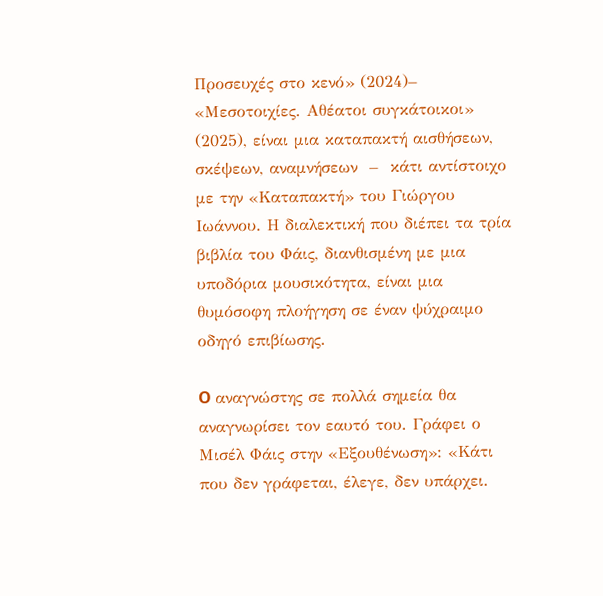Προσευχές στο κενό» (2024)– «Μεσοτοιχίες. Αθέατοι συγκάτοικοι» (2025), είναι μια καταπακτή αισθήσεων, σκέψεων, αναμνήσεων  –  κάτι αντίστοιχο με την «Καταπακτή» του Γιώργου Ιωάννου. Η διαλεκτική που διέπει τα τρία βιβλία του Φάις, διανθισμένη με μια υποδόρια μουσικότητα, είναι μια θυμόσοφη πλοήγηση σε έναν ψύχραιμο οδηγό επιβίωσης.

O αναγνώστης σε πολλά σημεία θα αναγνωρίσει τον εαυτό του. Γράφει ο Μισέλ Φάις στην «Εξουθένωση»: «Κάτι που δεν γράφεται, έλεγε, δεν υπάρχει.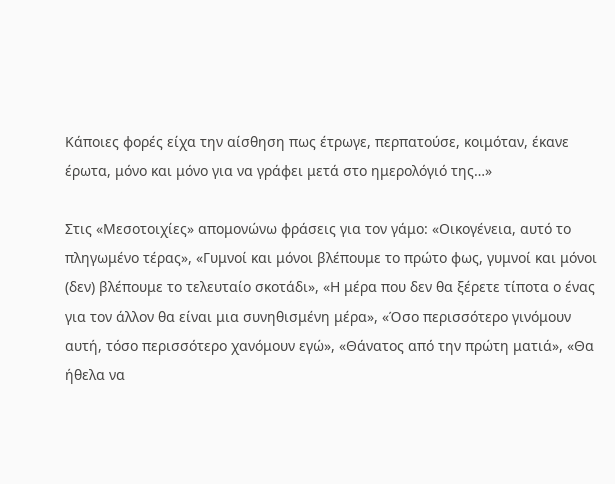Κάποιες φορές είχα την αίσθηση πως έτρωγε, περπατούσε, κοιμόταν, έκανε έρωτα, μόνο και μόνο για να γράφει μετά στο ημερολόγιό της…»

Στις «Μεσοτοιχίες» απομονώνω φράσεις για τον γάμο: «Οικογένεια, αυτό το πληγωμένο τέρας», «Γυμνοί και μόνοι βλέπουμε το πρώτο φως, γυμνοί και μόνοι (δεν) βλέπουμε το τελευταίο σκοτάδι», «Η μέρα που δεν θα ξέρετε τίποτα ο ένας για τον άλλον θα είναι μια συνηθισμένη μέρα», «Όσο περισσότερο γινόμουν αυτή, τόσο περισσότερο χανόμουν εγώ», «Θάνατος από την πρώτη ματιά», «Θα ήθελα να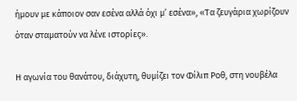ήμουν με κάποιον σαν εσένα αλλά όχι μ’ εσένα», «Τα ζευγάρια χωρίζουν όταν σταματούν να λένε ιστορίες».

Η αγωνία του θανάτου, διάχυτη, θυμίζει τον Φίλιπ Ροθ, στη νουβέλα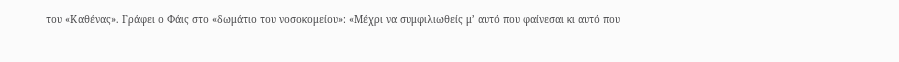του «Καθένας». Γράφει ο Φάις στο «δωμάτιο του νοσοκομείου»: «Μέχρι να συμφιλιωθείς μ’ αυτό που φαίνεσαι κι αυτό που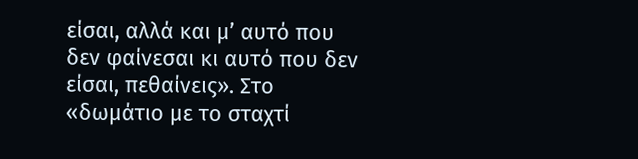είσαι, αλλά και μ’ αυτό που δεν φαίνεσαι κι αυτό που δεν είσαι, πεθαίνεις». Στο «δωμάτιο με το σταχτί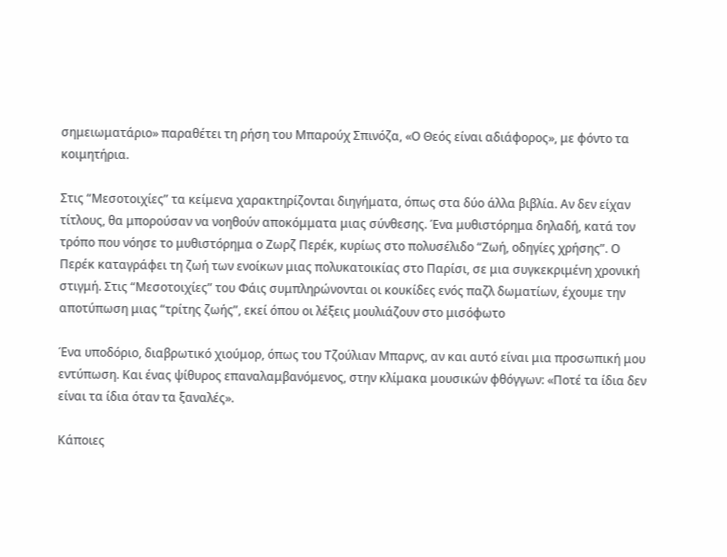σημειωματάριο» παραθέτει τη ρήση του Μπαρούχ Σπινόζα, «Ο Θεός είναι αδιάφορος», με φόντο τα κοιμητήρια.

Στις “Μεσοτοιχίες” τα κείμενα χαρακτηρίζονται διηγήματα, όπως στα δύο άλλα βιβλία. Αν δεν είχαν τίτλους, θα μπορούσαν να νοηθούν αποκόμματα μιας σύνθεσης. Ένα μυθιστόρημα δηλαδή, κατά τον τρόπο που νόησε το μυθιστόρημα ο Ζωρζ Περέκ, κυρίως στο πολυσέλιδο “Ζωή, οδηγίες χρήσης”. Ο Περέκ καταγράφει τη ζωή των ενοίκων μιας πολυκατοικίας στο Παρίσι, σε μια συγκεκριμένη χρονική στιγμή. Στις “Μεσοτοιχίες” του Φάις συμπληρώνονται οι κουκίδες ενός παζλ δωματίων, έχουμε την αποτύπωση μιας “τρίτης ζωής”, εκεί όπου οι λέξεις μουλιάζουν στο μισόφωτο

Ένα υποδόριο, διαβρωτικό χιούμορ, όπως του Τζούλιαν Μπαρνς, αν και αυτό είναι μια προσωπική μου εντύπωση. Και ένας ψίθυρος επαναλαμβανόμενος, στην κλίμακα μουσικών φθόγγων: «Ποτέ τα ίδια δεν είναι τα ίδια όταν τα ξαναλές».

Κάποιες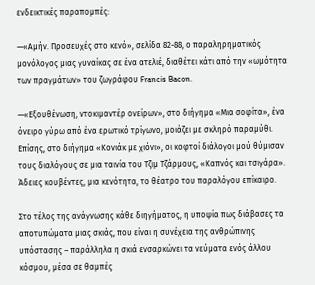ενδεικτικές παραπομπές:

—«Αμήν. Προσευχές στο κενό», σελίδα 82-88, ο παραληρηματικός μονόλογος μιας γυναίκας σε ένα ατελιέ, διαθέτει κάτι από την «ωμότητα των πραγμάτων» του ζωγράφου Francis Bacon.

—«Εξουθένωση, ντοκιμαντέρ ονείρων», στο διήγημα «Μια σοφίτα», ένα όνειρο γύρω από ένα ερωτικό τρίγωνο, μοιάζει με σκληρό παραμύθι. Επίσης, στο διήγημα «Κονιάκ με χιόνι», οι κοφτοί διάλογοι μού θύμισαν τους διαλόγους σε μια ταινία του Τζιμ Τζάρμους, «Καπνός και τσιγάρα». Άδειες κουβέντες, μια κενότητα, το θέατρο του παραλόγου επίκαιρο.

Στο τέλος της ανάγνωσης κάθε διηγήματος, η υποψία πως διάβασες τα αποτυπώματα μιας σκιάς, που είναι η συνέχεια της ανθρώπινης υπόστασης – παράλληλα η σκιά ενσαρκώνει τα νεύματα ενός άλλου κόσμου, μέσα σε θαμπές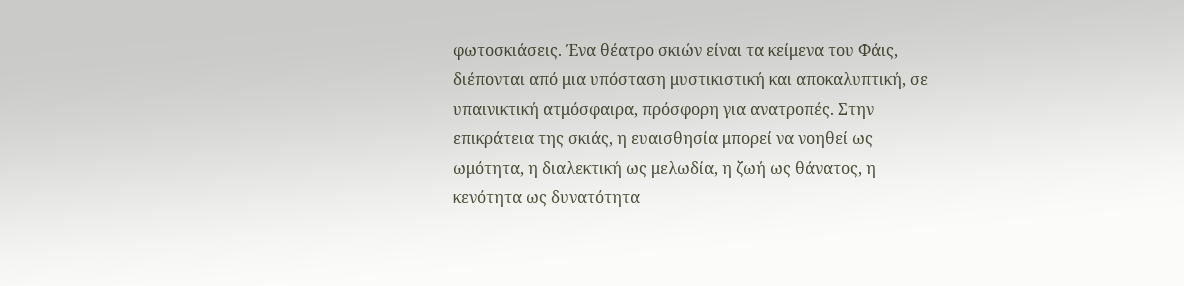φωτοσκιάσεις. Ένα θέατρο σκιών είναι τα κείμενα του Φάις, διέπονται από μια υπόσταση μυστικιστική και αποκαλυπτική, σε υπαινικτική ατμόσφαιρα, πρόσφορη για ανατροπές. Στην επικράτεια της σκιάς, η ευαισθησία μπορεί να νοηθεί ως ωμότητα, η διαλεκτική ως μελωδία, η ζωή ως θάνατος, η κενότητα ως δυνατότητα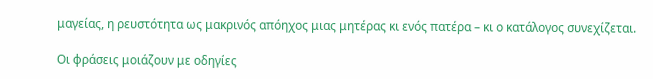μαγείας, η ρευστότητα ως μακρινός απόηχος μιας μητέρας κι ενός πατέρα – κι ο κατάλογος συνεχίζεται.

Οι φράσεις μοιάζουν με οδηγίες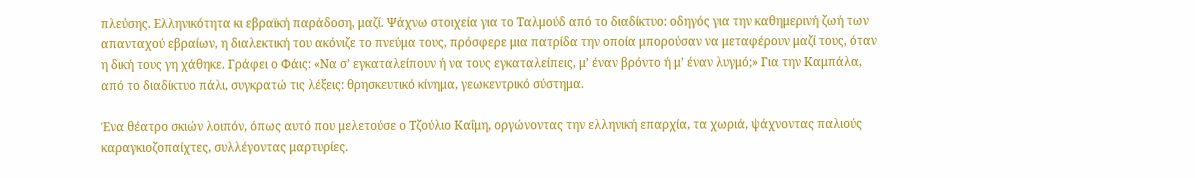πλεύσης. Ελληνικότητα κι εβραϊκή παράδοση, μαζί. Ψάχνω στοιχεία για το Ταλμούδ από το διαδίκτυο: οδηγός για την καθημερινή ζωή των απανταχού εβραίων, η διαλεκτική του ακόνιζε το πνεύμα τους, πρόσφερε μια πατρίδα την οποία μπορούσαν να μεταφέρουν μαζί τους, όταν η δική τους γη χάθηκε. Γράφει ο Φάις: «Να σ’ εγκαταλείπουν ή να τους εγκαταλείπεις, μ’ έναν βρόντο ή μ’ έναν λυγμό;» Για την Καμπάλα, από το διαδίκτυο πάλι, συγκρατώ τις λέξεις: θρησκευτικό κίνημα, γεωκεντρικό σύστημα.

Ένα θέατρο σκιών λοιπόν, όπως αυτό που μελετούσε ο Τζούλιο Καΐμη, οργώνοντας την ελληνική επαρχία, τα χωριά, ψάχνοντας παλιούς καραγκιοζοπαίχτες, συλλέγοντας μαρτυρίες.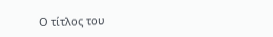Ο τίτλος του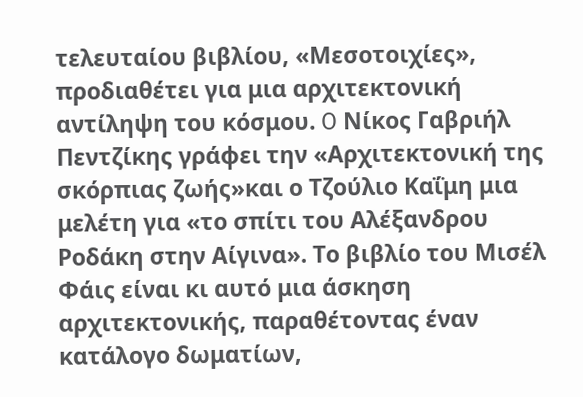τελευταίου βιβλίου, «Μεσοτοιχίες», προδιαθέτει για μια αρχιτεκτονική αντίληψη του κόσμου. O Νίκος Γαβριήλ Πεντζίκης γράφει την «Αρχιτεκτονική της σκόρπιας ζωής»και ο Τζούλιο Καΐμη μια μελέτη για «το σπίτι του Αλέξανδρου Ροδάκη στην Αίγινα». Το βιβλίο του Μισέλ Φάις είναι κι αυτό μια άσκηση αρχιτεκτονικής, παραθέτοντας έναν κατάλογο δωματίων,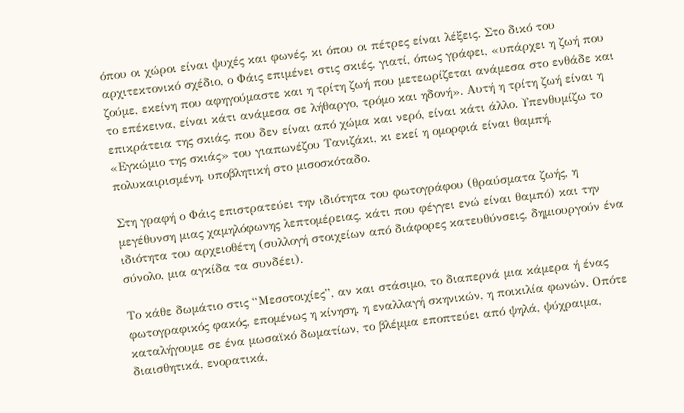όπου οι χώροι είναι ψυχές και φωνές, κι όπου οι πέτρες είναι λέξεις. Στο δικό του αρχιτεκτονικό σχέδιο, ο Φάις επιμένει στις σκιές, γιατί, όπως γράφει, «υπάρχει η ζωή που ζούμε, εκείνη που αφηγούμαστε και η τρίτη ζωή που μετεωρίζεται ανάμεσα στο ενθάδε και το επέκεινα, είναι κάτι ανάμεσα σε λήθαργο, τρόμο και ηδονή». Αυτή η τρίτη ζωή είναι η επικράτεια της σκιάς, που δεν είναι από χώμα και νερό, είναι κάτι άλλο. Υπενθυμίζω το «Εγκώμιο της σκιάς» του γιαπωνέζου Τανιζάκι, κι εκεί η ομορφιά είναι θαμπή, πολυκαιρισμένη, υποβλητική στο μισοσκόταδο.

Στη γραφή ο Φάις επιστρατεύει την ιδιότητα του φωτογράφου (θραύσματα ζωής, η μεγέθυνση μιας χαμηλόφωνης λεπτομέρειας, κάτι που φέγγει ενώ είναι θαμπό) και την ιδιότητα του αρχειοθέτη (συλλογή στοιχείων από διάφορες κατευθύνσεις, δημιουργούν ένα σύνολο, μια αγκίδα τα συνδέει).

Το κάθε δωμάτιο στις “Μεσοτοιχίες”, αν και στάσιμο, το διαπερνά μια κάμερα ή ένας φωτογραφικός φακός, επομένως η κίνηση, η εναλλαγή σκηνικών, η ποικιλία φωνών. Οπότε καταλήγουμε σε ένα μωσαϊκό δωματίων, το βλέμμα εποπτεύει από ψηλά, ψύχραιμα, διαισθητικά, ενορατικά,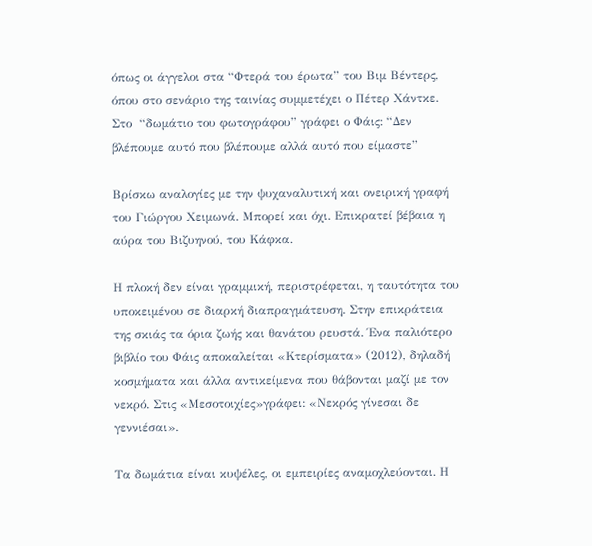όπως οι άγγελοι στα “Φτερά του έρωτα” του Βιμ Βέντερς, όπου στο σενάριο της ταινίας συμμετέχει ο Πέτερ Χάντκε. Στο  “δωμάτιο του φωτογράφου” γράφει ο Φάις: “Δεν βλέπουμε αυτό που βλέπουμε αλλά αυτό που είμαστε”

Βρίσκω αναλογίες με την ψυχαναλυτική και ονειρική γραφή του Γιώργου Χειμωνά. Μπορεί και όχι. Επικρατεί βέβαια η αύρα του Βιζυηνού, του Κάφκα.

Η πλοκή δεν είναι γραμμική, περιστρέφεται, η ταυτότητα του υποκειμένου σε διαρκή διαπραγμάτευση. Στην επικράτεια της σκιάς τα όρια ζωής και θανάτου ρευστά. Ένα παλιότερο βιβλίο του Φάις αποκαλείται «Κτερίσματα» (2012), δηλαδή κοσμήματα και άλλα αντικείμενα που θάβονται μαζί με τον νεκρό. Στις «Μεσοτοιχίες»γράφει: «Νεκρός γίνεσαι δε γεννιέσαι».

Τα δωμάτια είναι κυψέλες, οι εμπειρίες αναμοχλεύονται. Η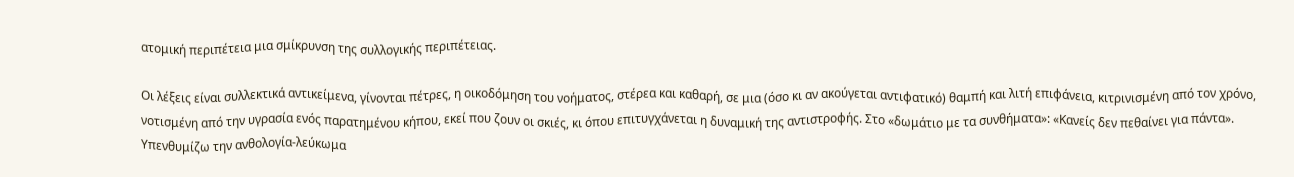ατομική περιπέτεια μια σμίκρυνση της συλλογικής περιπέτειας.

Οι λέξεις είναι συλλεκτικά αντικείμενα, γίνονται πέτρες, η οικοδόμηση του νοήματος, στέρεα και καθαρή, σε μια (όσο κι αν ακούγεται αντιφατικό) θαμπή και λιτή επιφάνεια, κιτρινισμένη από τον χρόνο, νοτισμένη από την υγρασία ενός παρατημένου κήπου, εκεί που ζουν οι σκιές, κι όπου επιτυγχάνεται η δυναμική της αντιστροφής. Στο «δωμάτιο με τα συνθήματα»: «Κανείς δεν πεθαίνει για πάντα». Υπενθυμίζω την ανθολογία-λεύκωμα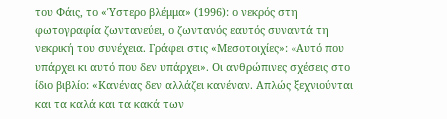του Φάις, το «Ύστερο βλέμμα» (1996): ο νεκρός στη φωτογραφία ζωντανεύει, ο ζωντανός εαυτός συναντά τη νεκρική του συνέχεια. Γράφει στις «Μεσοτοιχίες»: «Aυτό που υπάρχει κι αυτό που δεν υπάρχει». Οι ανθρώπινες σχέσεις στο ίδιο βιβλίο: «Κανένας δεν αλλάζει κανέναν. Απλώς ξεχνιούνται και τα καλά και τα κακά των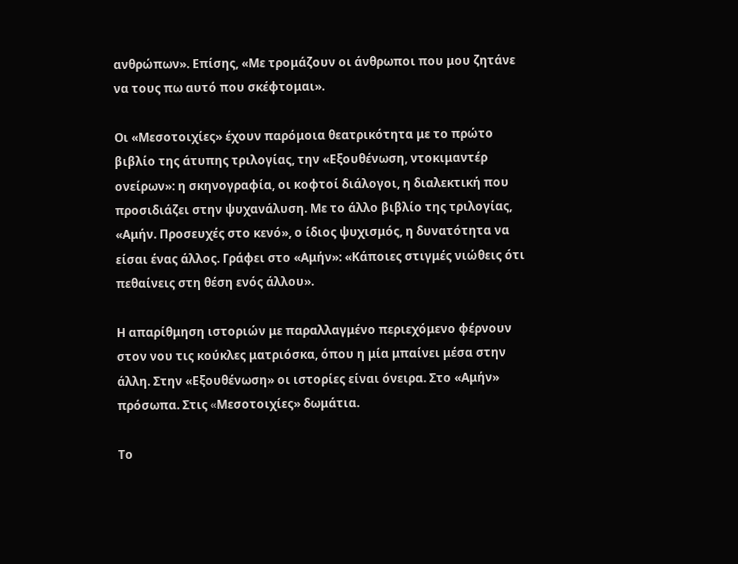ανθρώπων». Επίσης, «Με τρομάζουν οι άνθρωποι που μου ζητάνε να τους πω αυτό που σκέφτομαι».

Οι «Μεσοτοιχίες» έχουν παρόμοια θεατρικότητα με το πρώτο βιβλίο της άτυπης τριλογίας, την «Εξουθένωση, ντοκιμαντέρ ονείρων»: η σκηνογραφία, οι κοφτοί διάλογοι, η διαλεκτική που προσιδιάζει στην ψυχανάλυση. Με το άλλο βιβλίο της τριλογίας, «Αμήν. Προσευχές στο κενό», ο ίδιος ψυχισμός, η δυνατότητα να είσαι ένας άλλος. Γράφει στο «Αμήν»: «Κάποιες στιγμές νιώθεις ότι πεθαίνεις στη θέση ενός άλλου».

Η απαρίθμηση ιστοριών με παραλλαγμένο περιεχόμενο φέρνουν στον νου τις κούκλες ματριόσκα, όπου η μία μπαίνει μέσα στην άλλη. Στην «Εξουθένωση» οι ιστορίες είναι όνειρα. Στο «Αμήν» πρόσωπα. Στις «Mεσοτοιχίες» δωμάτια.

Το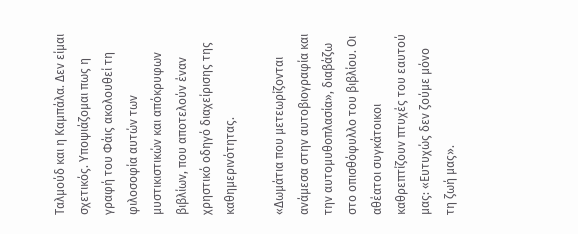Tαλμούδ και η Καμπάλα. Δεν είμαι σχετικός. Υποψιάζομαι πως η γραφή του Φάις ακολουθεί τη φιλοσοφία αυτών των μυστικιστικών και απόκρυφων βιβλίων, που αποτελούν έναν χρηστικό οδηγό διαχείρισης της καθημερινότητας.

«Δωμάτια που μετεωρίζονται ανάμεσα στην αυτοβιογραφία και την αυτομυθοπλασία», διαβάζω στο οπισθόφυλλο του βιβλίου. Οι αθέατοι συγκάτοικοι καθρεπτίζουν πτυχές του εαυτού μας: «Ευτυχώς δεν ζούμε μόνο τη ζωή μας».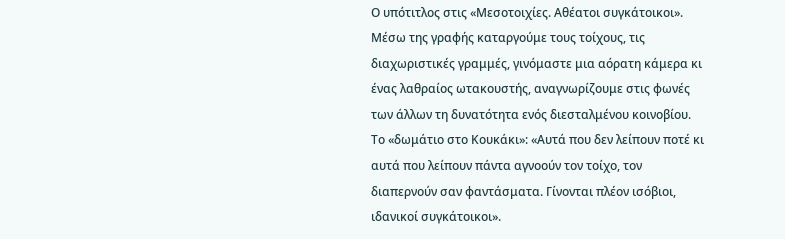Ο υπότιτλος στις «Μεσοτοιχίες. Αθέατοι συγκάτοικοι». Μέσω της γραφής καταργούμε τους τοίχους, τις διαχωριστικές γραμμές, γινόμαστε μια αόρατη κάμερα κι ένας λαθραίος ωτακουστής, αναγνωρίζουμε στις φωνές των άλλων τη δυνατότητα ενός διεσταλμένου κοινοβίου. Το «δωμάτιο στο Κουκάκι»: «Αυτά που δεν λείπουν ποτέ κι αυτά που λείπουν πάντα αγνοούν τον τοίχο, τον διαπερνούν σαν φαντάσματα. Γίνονται πλέον ισόβιοι, ιδανικοί συγκάτοικοι».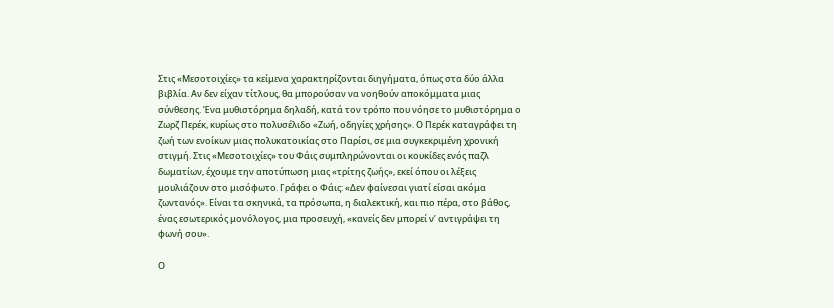Στις «Μεσοτοιχίες» τα κείμενα χαρακτηρίζονται διηγήματα, όπως στα δύο άλλα βιβλία. Αν δεν είχαν τίτλους, θα μπορούσαν να νοηθούν αποκόμματα μιας σύνθεσης. Ένα μυθιστόρημα δηλαδή, κατά τον τρόπο που νόησε το μυθιστόρημα ο Ζωρζ Περέκ, κυρίως στο πολυσέλιδο «Ζωή, οδηγίες χρήσης». Ο Περέκ καταγράφει τη ζωή των ενοίκων μιας πολυκατοικίας στο Παρίσι, σε μια συγκεκριμένη χρονική στιγμή. Στις «Μεσοτοιχίες» του Φάις συμπληρώνονται οι κουκίδες ενός παζλ δωματίων, έχουμε την αποτύπωση μιας «τρίτης ζωής», εκεί όπου οι λέξεις μουλιάζουν στο μισόφωτο. Γράφει ο Φάις: «Δεν φαίνεσαι γιατί είσαι ακόμα ζωντανός». Είναι τα σκηνικά, τα πρόσωπα, η διαλεκτική, και πιο πέρα, στο βάθος, ένας εσωτερικός μονόλογος, μια προσευχή, «κανείς δεν μπορεί ν’ αντιγράψει τη φωνή σου».

Ο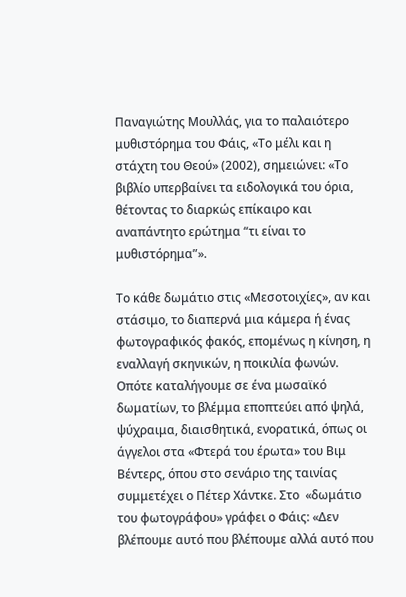Παναγιώτης Μουλλάς, για το παλαιότερο μυθιστόρημα του Φάις, «Το μέλι και η στάχτη του Θεού» (2002), σημειώνει: «Το βιβλίο υπερβαίνει τα ειδολογικά του όρια, θέτοντας το διαρκώς επίκαιρο και αναπάντητο ερώτημα “τι είναι το μυθιστόρημα”».

Το κάθε δωμάτιο στις «Μεσοτοιχίες», αν και στάσιμο, το διαπερνά μια κάμερα ή ένας φωτογραφικός φακός, επομένως η κίνηση, η εναλλαγή σκηνικών, η ποικιλία φωνών. Οπότε καταλήγουμε σε ένα μωσαϊκό δωματίων, το βλέμμα εποπτεύει από ψηλά, ψύχραιμα, διαισθητικά, ενορατικά, όπως οι άγγελοι στα «Φτερά του έρωτα» του Βιμ Βέντερς, όπου στο σενάριο της ταινίας συμμετέχει ο Πέτερ Χάντκε. Στο  «δωμάτιο του φωτογράφου» γράφει ο Φάις: «Δεν βλέπουμε αυτό που βλέπουμε αλλά αυτό που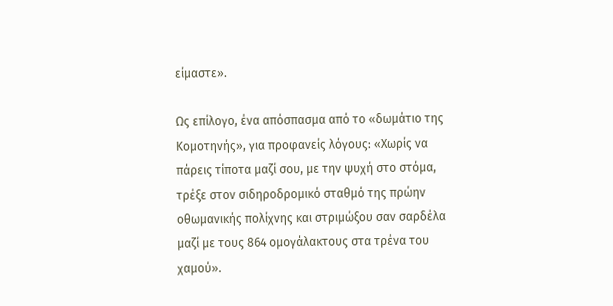είμαστε».

Ως επίλογο, ένα απόσπασμα από το «δωμάτιο της Κομοτηνής», για προφανείς λόγους: «Χωρίς να πάρεις τίποτα μαζί σου, με την ψυχή στο στόμα, τρέξε στον σιδηροδρομικό σταθμό της πρώην οθωμανικής πολίχνης και στριμώξου σαν σαρδέλα μαζί με τους 864 ομογάλακτους στα τρένα του χαμού».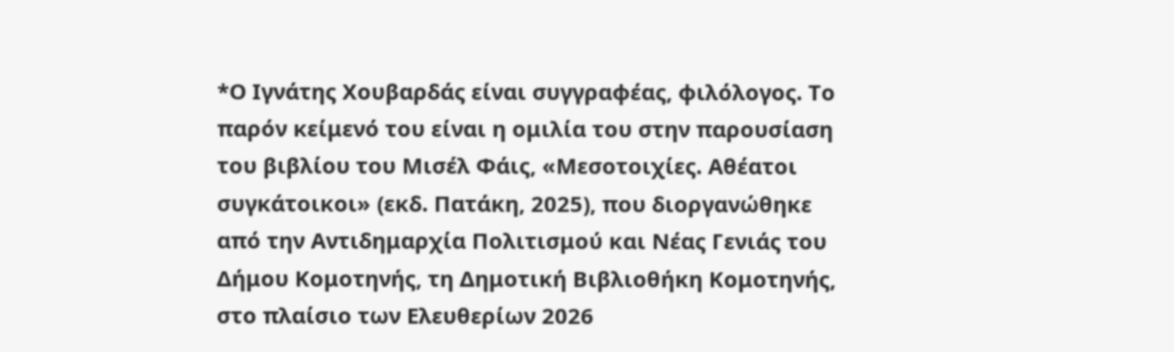*Ο Ιγνάτης Χουβαρδάς είναι συγγραφέας, φιλόλογος. Το παρόν κείμενό του είναι η ομιλία του στην παρουσίαση του βιβλίου του Μισέλ Φάις, «Μεσοτοιχίες. Αθέατοι συγκάτοικοι» (εκδ. Πατάκη, 2025), που διοργανώθηκε από την Αντιδημαρχία Πολιτισμού και Νέας Γενιάς του Δήμου Κομοτηνής, τη Δημοτική Βιβλιοθήκη Κομοτηνής, στο πλαίσιο των Ελευθερίων 2026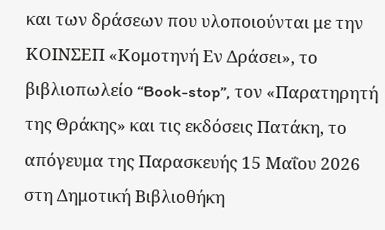και των δράσεων που υλοποιούνται με την ΚΟΙΝΣΕΠ «Κομοτηνή Εν Δράσει», το βιβλιοπωλείο “Book-stop”, τον «Παρατηρητή της Θράκης» και τις εκδόσεις Πατάκη, το απόγευμα της Παρασκευής 15 Μαΐου 2026 στη Δημοτική Βιβλιοθήκη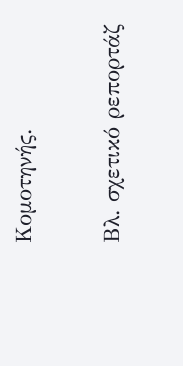Κομοτηνής.

Βλ. σχετικό ρεπορτάζ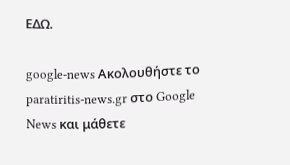ΕΔΩ.

google-news Ακολουθήστε το paratiritis-news.gr στο Google News και μάθετε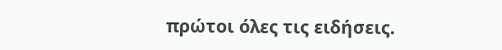πρώτοι όλες τις ειδήσεις.